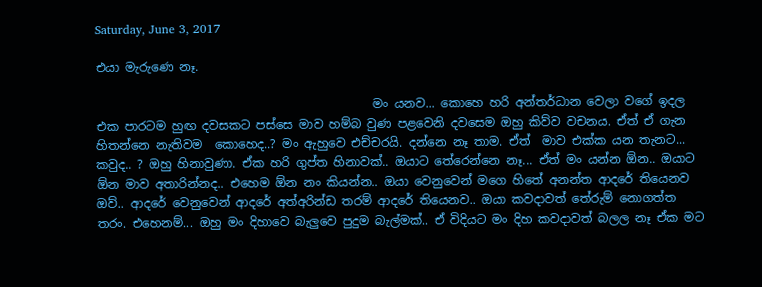Saturday, June 3, 2017

එයා මැරුණෙ නෑ.

                                              මං යනව... කොහෙ හරි අන්තර්ධාන වෙලා වගේ ඉදල එක පාරටම හුඟ දවසකට පස්සෙ මාව හම්බ වුණ පළවෙනි දවසෙම ඔහු කිව්ව වචනය. ඒත් ඒ ගැන හිතන්නෙ නැතිවම  කොහෙද..? මං ඇහුවෙ එච්චරයි. දන්නෙ නෑ තාම. ඒත්  මාව එක්ක යන තැනට... කවුද.. ? ඔහු හිනාවුණා. ඒක හරි ගුප්ත හිනාවක්.. ඔයාට තේරෙන්නෙ නෑ... ඒත් මං යන්න ඕන.. ඔයාට ඕන මාව අතාරින්නද.. එහෙම ඕන නං කියන්න.. ඔයා වෙනුවෙන් මගෙ හිතේ අනන්ත ආදරේ තියෙනව ඔව්.. ආදරේ වෙනුවෙන් ආදරේ අත්අරින්ඩ තරම් ආදරේ තියෙනව.. ඔයා කවදාවත් තේරුම් නොගත්ත තරං. එහෙනම්... ඔහු මං දිහාවෙ බැලු‍වෙ පුදුම බැල්මක්.. ඒ විදියට මං දිහ කවදාවත් බලල නෑ ඒක මට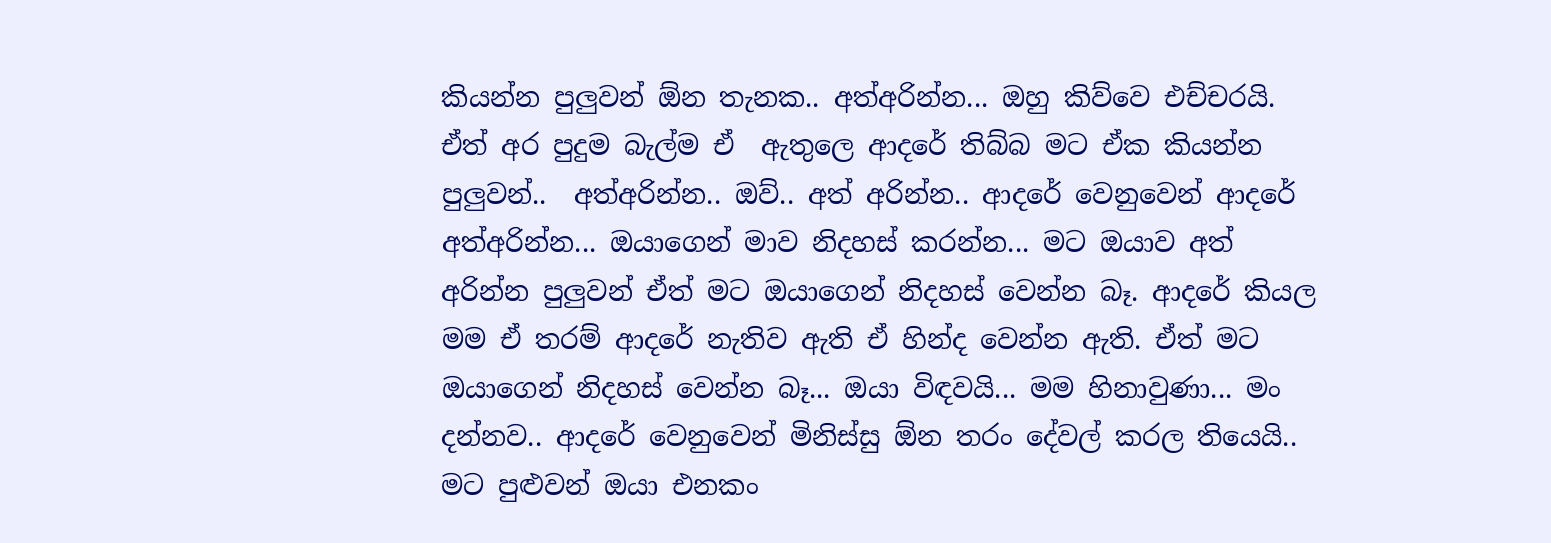කියන්න පුලුවන් ඕන තැනක.. අත්අරින්න... ඔහු කිව්වෙ එච්චරයි.
ඒත් අර පුදුම බැල්ම ඒ  ඇතුලෙ ආදරේ තිබ්බ මට ඒක කියන්න පුලුවන්..  අත්අරින්න.. ඔව්.. අත් අරින්න.. ආදරේ වෙනුවෙන් ආදරේ අත්අරින්න... ඔයාගෙන් මාව නිදහස් කරන්න... මට ඔයාව අත් අරින්න පුලුවන් ඒත් මට ඔයාගෙන් නිදහස් වෙන්න බෑ. ආදරේ කියල මම ඒ තරම් ආදරේ නැතිව ඇති ඒ හින්ද වෙන්න ඇති. ඒත් මට ඔයාගෙන් නිදහස් වෙන්න බෑ... ඔයා විඳවයි... මම හිනාවුණා... මං දන්නව.. ආදරේ වෙනුවෙන් මිනිස්සු ඕන තරං දේවල් කරල තියෙයි.. මට පුළුවන් ඔයා එනකං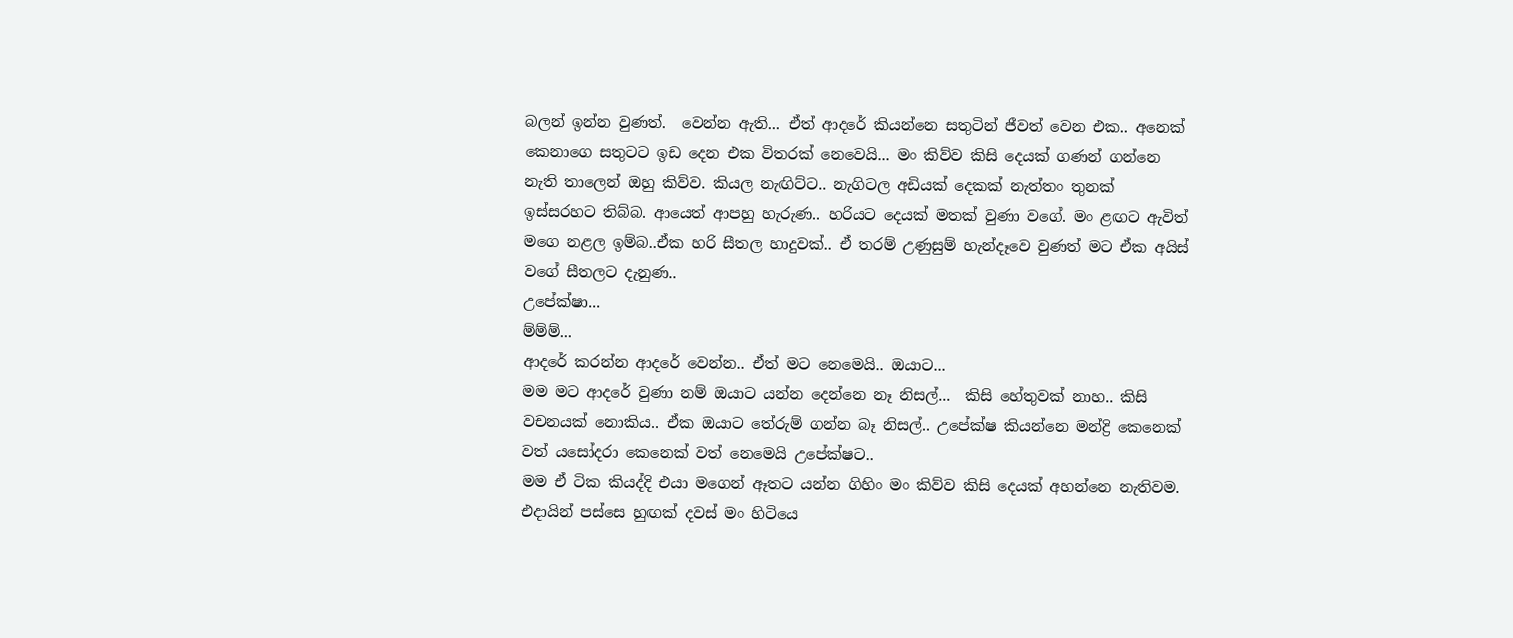බලන් ඉන්න වුණත්.  වෙන්න ඇති... ඒත් ආදරේ කියන්නෙ සතුටින් ජීවත් වෙන එක.. අනෙක් කෙනාගෙ සතුටට ඉඩ දෙන එක විතරක් නෙවෙයි... මං කිව්ව කිසි දෙයක් ගණන් ගන්නෙ නැති තාලෙන් ඔහු කිව්ව. කියල නැඟිට්ට.. නැගිටල අඩියක් දෙකක් නැත්තං තුනක් ඉස්සරහට තිබ්බ. ආයෙත් ආපහු හැරුණ.. හරියට දෙයක් මතක් වුණා වගේ. මං ළඟට ඇවිත් මගෙ නළල ඉම්බ..ඒක හරි සීතල හාදුවක්.. ඒ තරම් උණුසුම් හැන්දෑවෙ වුණත් මට ඒක අයිස් ව‍ගේ සීතලට දැනුණ..
උපේක්ෂා...
ම්ම්ම්...
ආදරේ කරන්න ආදරේ වෙන්න.. ඒත් මට නෙමෙයි.. ඔයාට...
මම මට ආදරේ වුණා නම් ඔයාට යන්න දෙන්නෙ නෑ නිසල්...  කිසි හේතුවක් නාහ.. කිසි වචනයක් නොකිය.. ඒක ඔයාට ‍තේරුම් ගන්න බෑ නිසල්.. උපේක්ෂ කියන්නෙ මන්ද්‍රි කෙනෙක් වත් යසෝදරා කෙනෙක් වත් නෙමෙයි උපේක්ෂට..
මම ඒ ටික කියද්දි එයා මගෙන් ඈතට යන්න ගිහිං මං කිව්ව කිසි දෙයක් අහන්නෙ නැතිවම.
එදායින් පස්සෙ හුඟක් දවස් මං හිටියෙ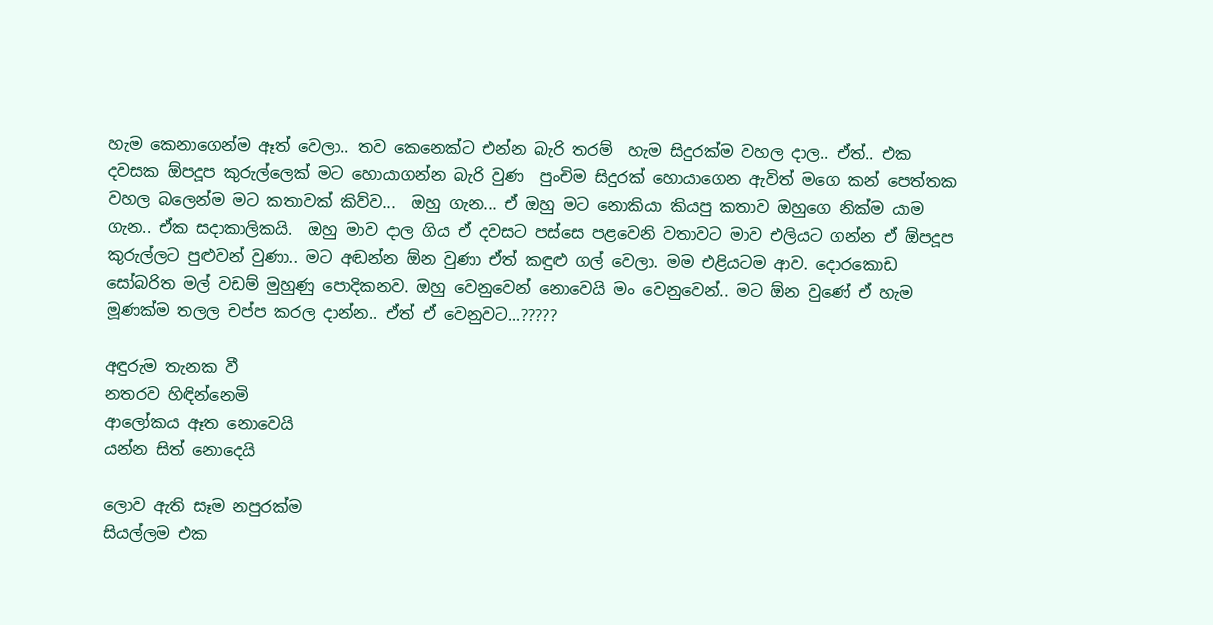හැම කෙන‍ාගෙන්ම ඈත් වෙලා.. තව කෙනෙක්ට එන්න බැරි තරම්  හැම සිදුරක්ම වහල දාල.. ඒත්.. එක දවසක ඕපදූප කුරුල්ලෙක් මට හොයාගන්න බැරි වුණ  පුංචිම සිදුරක් හොයාගෙන ඇවිත් මගෙ කන් පෙත්තක වහල බලෙන්ම මට කතාවක් කිව්ව...  ඔහු ගැන... ඒ ඔහු මට නොකියා කියපු කතාව ඔහුගෙ නික්ම යාම ගැන.. ඒක සදාකාලිකයි.  ඔහු මාව දාල ගිය ඒ දවසට පස්සෙ පළවෙනි වතාවට මාව එලියට ගන්න ඒ ඕපදූප කුරුල්ලට පුළුවන් වුණා.. මට අඬන්න ඕන වුණා ඒත් කඳුළු ගල් වෙලා. මම එළියටම ආව. දොරකොඩ සෝබරිත මල් වඩම් මුහුණු පොදිකනව. ඔහු වෙනුවෙන් නොවෙයි මං වෙනුවෙන්.. මට ඕන වුණේ ඒ හැම මූණක්ම තලල චප්ප කරල දාන්න.. ඒත් ඒ වෙනුවට...?????

අඳුරුම තැනක වී
නතරව හිඳින්නෙමි
ආලෝකය ඈත නොවෙයි
යන්න සිත් නොදෙයි

ලොව ඇති සෑම නපුරක්ම
සියල්ලම එක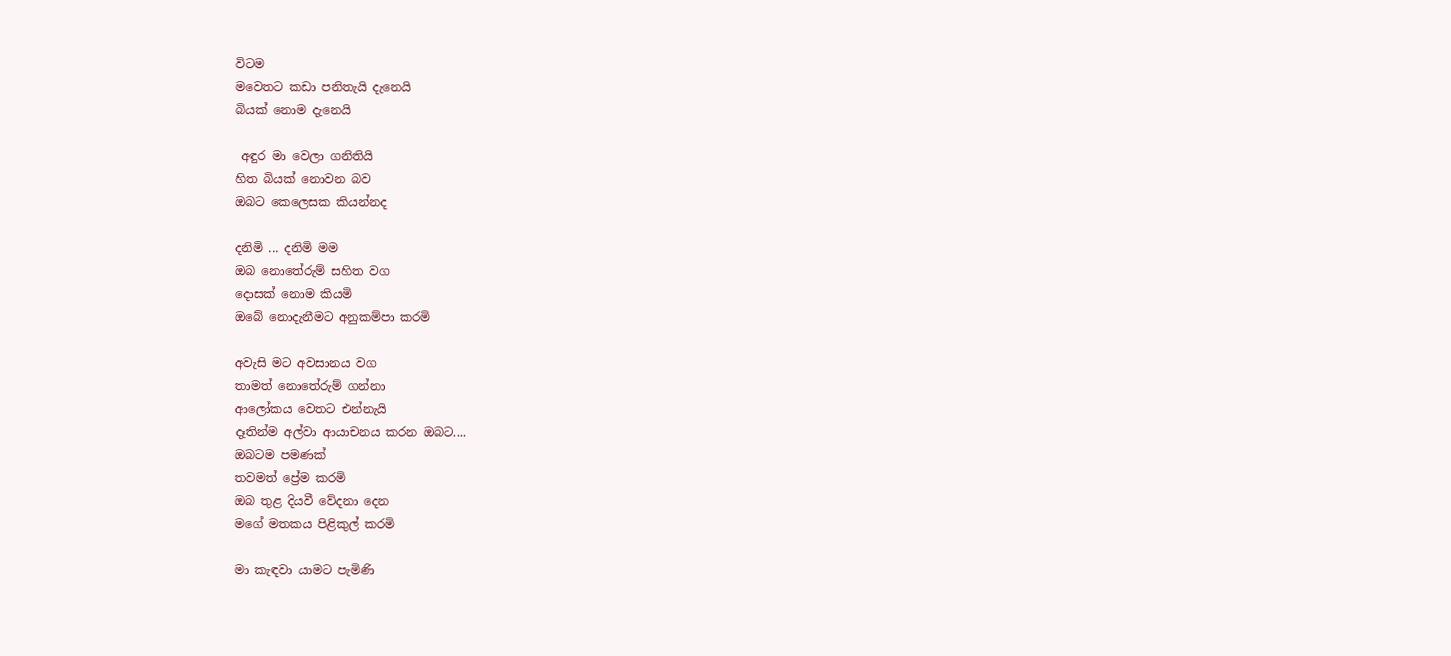විටම
මවෙතට කඩා පනිතැයි දැනෙයි
බියක් නොම දැනෙයි

 අඳුර මා වෙලා ගනිතියි
හිත බියක් නොවන බව
ඔබට කෙලෙසක කියන්නද

දනිමි ... දනිමි මම
ඔබ නොතේරුම් සහිත වග
දොසක් නොම කියමි
ඔබේ නොදැනීමට අනුකම්පා කරමි

අවැසි මට අවසානය වග
තාමත් නොතේරුම් ගන්නා
ආලෝකය වෙතට එන්නැයි
දෑතින්ම අල්වා ආයාචනය කරන ඔබට....
ඔබටම පමණක්
තවමත් ප්‍රේම කරමි
ඔබ තුළ දියවී වේදනා දෙන
මගේ මතකය පිළිකුල් කරමි

මා කැඳවා යාමට පැමිණි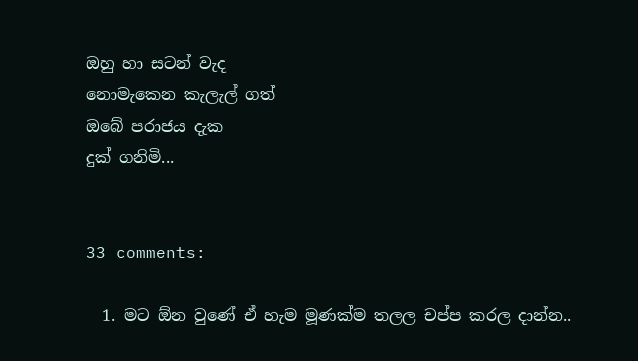ඔහු හා සටන් වැද
නොමැකෙන කැලැල් ගත්
ඔබේ පරාජය දැක
දුක් ගනිමි...


33 comments:

  1. මට ඕන වුණේ ඒ හැම මූණක්ම තලල චප්ප කරල දාන්න..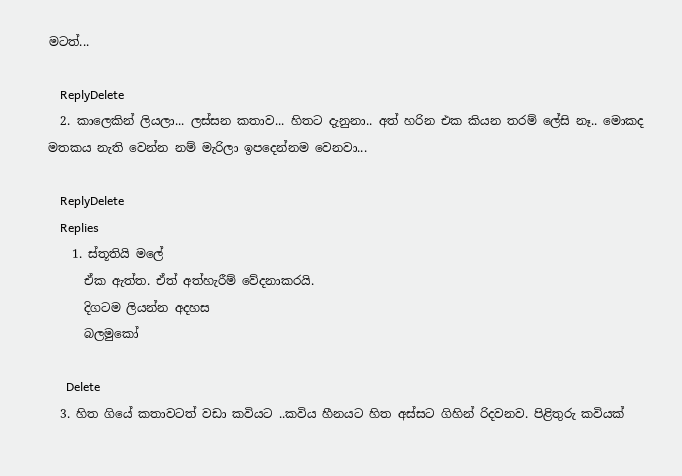මටත්...

    ReplyDelete
  2. කාලෙකින් ලියලා... ලස්සන කතාව... හිතට දැනුනා.. අත් හරින එක කියන තරම් ලේසි නෑ.. මොකද මතකය නැති වෙන්න නම් මැරිලා ඉපදෙන්නම වෙනවා...

    ReplyDelete
    Replies
    1. ස්තූතියි මලේ
      ඒක ඇත්ත. ඒත් අත්හැරීම් වේදනාකරයි.
      දිගටම ලියන්න අදහස
      බලමුකෝ

      Delete
  3. හිත ගියේ කතාවටත් වඩා කවියට ..කවිය හීනයට හිත අස්සට ගිහින් රිදවනව. පිළිතුරු කවියක්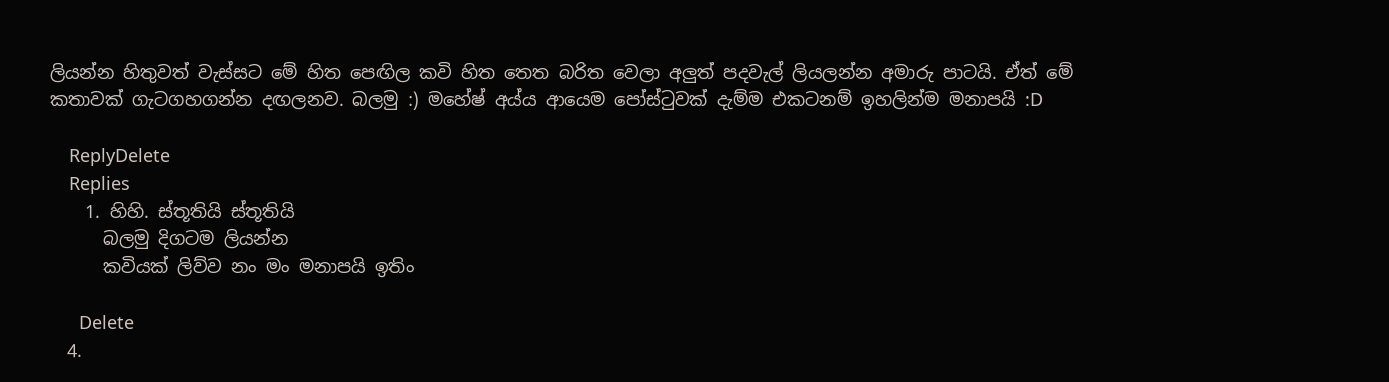ලියන්න හිතුවත් වැස්සට මේ හිත පෙඟිල කවි හිත තෙත බරිත වෙලා අලුත් පදවැල් ලියලන්න අමාරු පාටයි. ඒත් මේ කතාවක් ගැටගහගන්න දඟලනව. බලමු :) මහේෂ් අය්ය ආයෙම පෝස්ටුවක් දැම්ම එකටනම් ඉහලින්ම මනාපයි :D

    ReplyDelete
    Replies
    1. හිහි. ස්තූතියි ස්තූතියි
      බලමු දිගටම ලියන්න
      කවියක් ලිව්ව නං මං මනාපයි ඉතිං

      Delete
  4.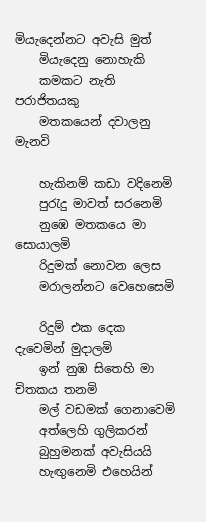මියැදෙන්නට අවැසි මුත්
    මියැදෙනු නොහැකි
    කමකට නැති පරාජිතයකු
    මතකයෙන් දවාලනු මැනවි

    හැකිනම් කඩා වදිනෙමි
    පුරැදු මාවත් සරනෙමි
    නුඹෙ මතකයෙ මා සොයාලමි
    රිදුමක් නොවන ලෙස
    මරාලන්නට වෙහෙසෙමි

    රිදුම් එක දෙක දැවෙමින් මුදාලමි
    ඉන් නුඹ සිතෙහි මා චිතකය තනමි
    මල් වඩමක් ගෙනාවෙමි
    අත්ලෙහි ගුලිකරන්
    බුහුමනක් අවැසියයි
    හැඟුනෙමි එහෙයින්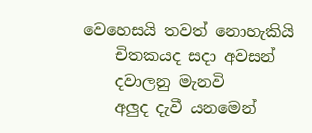වෙහෙසයි තවත් නොහැකියි
    චිතකයද සදා අවසන්
    දවාලනු මැනවි
    අලුද දැවී යනමෙන්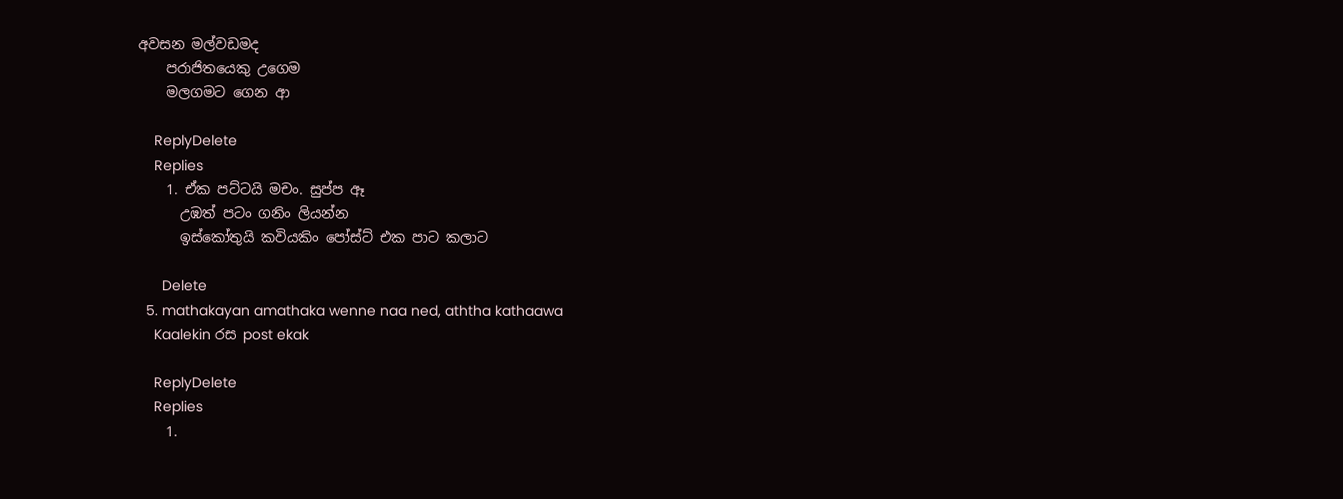අවසන මල්වඩමද
    පරාජිතයෙකු උගෙම
    මලගමට ගෙන ආ

    ReplyDelete
    Replies
    1. ඒක පට්ටයි මචං. සුප්ප ඈ
      උඹත් පටං ගනිං ලියන්න
      ඉස්කෝතුයි කවියකිං පෝස්ට් එක පාට කලාට

      Delete
  5. mathakayan amathaka wenne naa ned, aththa kathaawa
    Kaalekin රස post ekak

    ReplyDelete
    Replies
    1.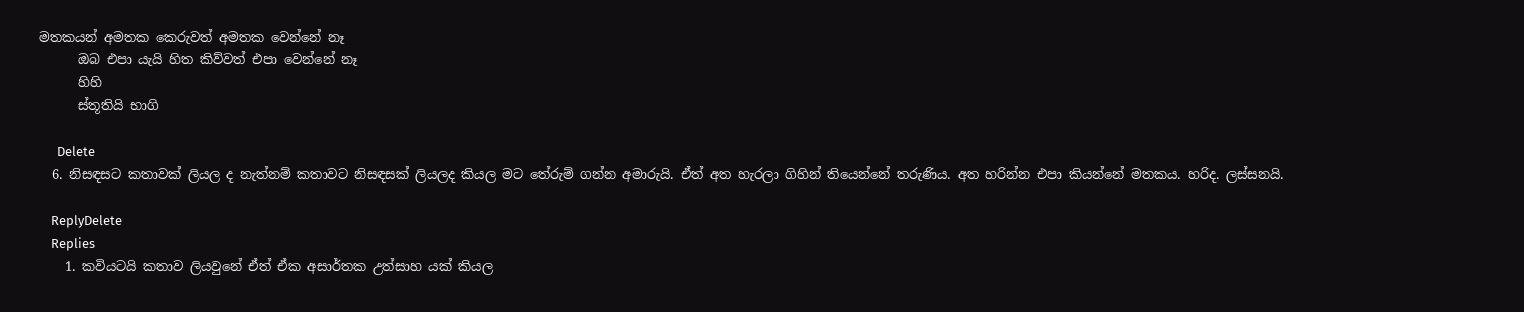මතකයන් අමතක කෙරුවත් අමතක වෙන්නේ නෑ
      ඔබ එපා යැයි හිත කිව්වත් එපා වෙන්නේ නෑ
      හිහි
      ස්තූතියි භාගි

      Delete
  6. නිසඳසට කතාවක් ලියල ද නැත්නම් කතාවට නිසඳසක් ලියලද කියල මට තේරුම් ගන්න අමාරුයි. ඒත් අත හැරලා ගිහින් තියෙන්නේ තරුණිය. අත හරින්න එපා කියන්නේ මතකය. හරිද. ලස්සනයි.

    ReplyDelete
    Replies
    1. කවියටයි කතාව ලියවුනේ ඒත් ඒක අසාර්තක උත්සාහ යක් කියල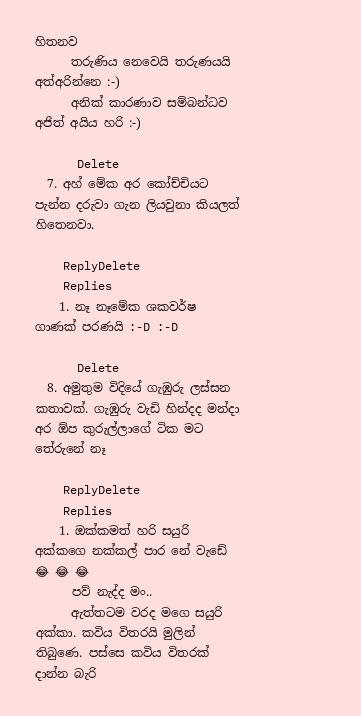හිතනව
      තරුණිය නෙවෙයි තරුණයයි අත්අරින්නෙ :-)
      අනික් කාරණාව සම්බන්ධව අජිත් අයිය හරි :-)

      Delete
  7. අහ් මේක අර කෝච්චියට පැන්න දරුවා ගැන ලියවුනා කියලත් හිතෙනවා.

    ReplyDelete
    Replies
    1. නෑ නෑමේක ශකවර්ෂ ගාණක් පරණයි :-D :-D

      Delete
  8. අමුතුම විදියේ ගැඹුරු ලස්සන කතාවක්. ගැඹුරු වැඩි හින්දද මන්දා අර ඕප කුරුල්ලාගේ ටික මට තේරුනේ නෑ

    ReplyDelete
    Replies
    1. ඔක්කමත් හරි සයුරි අක්කගෙ නක්කල් පාර නේ වැඩේ 😂 😂 😂
      පව් නැද්ද මං..
      ඇත්තටම වරද මගෙ සයුරි අක්කා. කවිය විතරයි මුලින් තිබුණෙ. පස්සෙ කවිය විතරක් දාන්න බැරි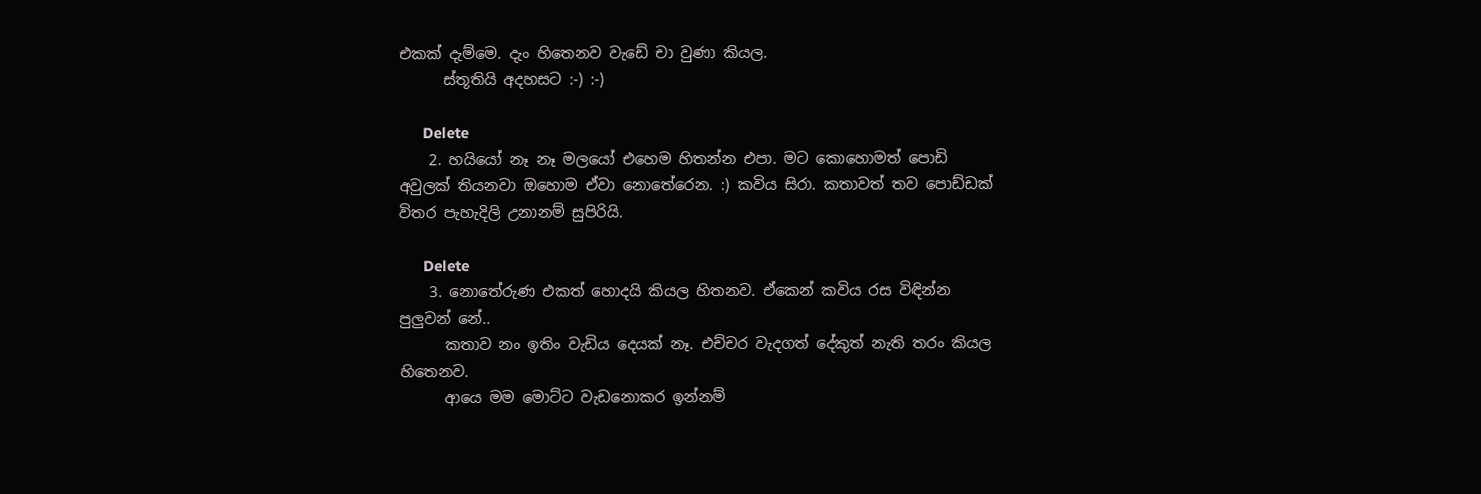එකක් දැම්මෙ. දැං හිතෙනව වැඩේ චා වුණා කියල.
      ස්තූතියි අදහසට :-) :-)

      Delete
    2. හයියෝ නෑ නෑ මලයෝ එහෙම හිතන්න එපා. මට කොහොමත් පොඩි අවුලක් තියනවා ඔහොම ඒවා නොතේරෙන. :) කවිය සිරා. කතාවත් තව පොඩ්ඩක් විතර පැහැදිලි උනානම් සුපිරියි.

      Delete
    3. නොතේරුණ එකත් හොදයි කියල හිතනව. ඒකෙන් කවිය රස විඳින්න පුලුවන් නේ..
      කතාව නං ඉතිං වැඩිය දෙයක් නෑ. එච්චර වැදගත් දේකුත් නැති තරං කියල හිතෙනව.
      ආයෙ මම මොට්ට වැඩනොකර ඉන්නම්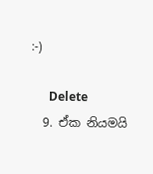:-)

      Delete
  9. ඒක නියමයි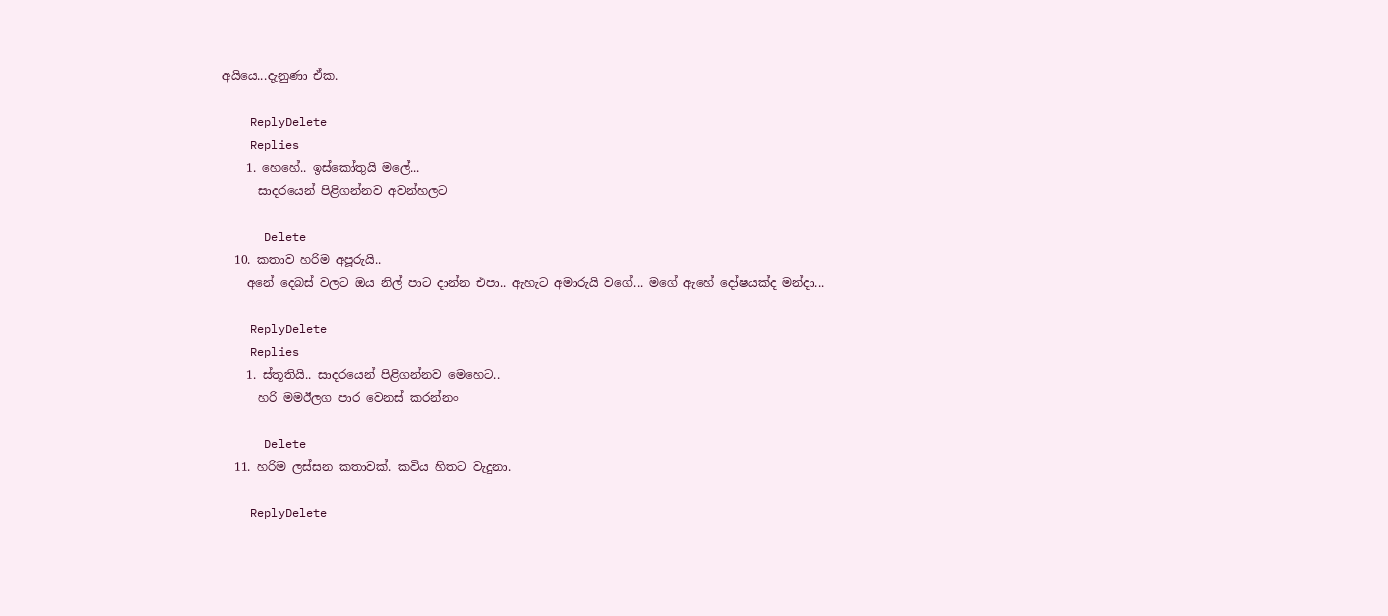අයියෙ...දැනුණා ඒක.

    ReplyDelete
    Replies
    1. හෙහේ.. ඉස්කෝතුයි මලේ...
      සාදරයෙන් පිළිගන්නව අවන්හලට

      Delete
  10. කතාව හරිම අපූරුයි..
    අනේ දෙබස් වලට ඔය නිල් පාට දාන්න එපා.. ඇහැට අමාරුයි වගේ... මගේ ඇහේ දෝෂයක්ද මන්දා...

    ReplyDelete
    Replies
    1. ස්තූතියි.. සාදරයෙන් පිළිගන්නව මෙහෙට..
      හරි මමඊලග පාර වෙනස් කරන්නං

      Delete
  11. හරිම ලස්සන කතාවක්. කවිය හිතට වැදුනා.

    ReplyDelete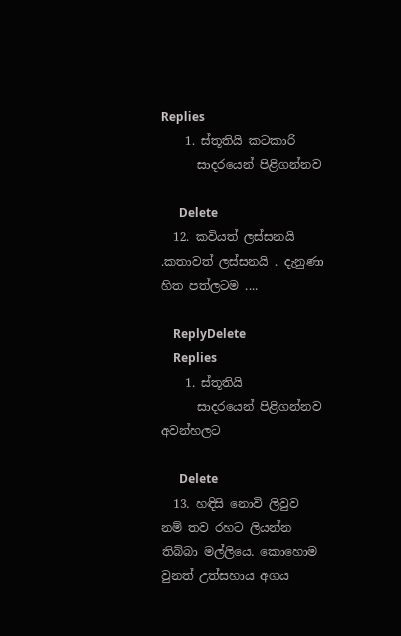Replies
    1. ස්තූතියි කටකාරි
      සාදරයෙන් පිළිගන්නව

      Delete
  12. කවියත් ලස්සනයි .කතාවත් ලස්සනයි . දැනුණා හිත පත්ලටම ....

    ReplyDelete
    Replies
    1. ස්තූතියි
      සාදරයෙන් පිළිගන්නව අවන්හලට

      Delete
  13. හඳිසි නොවි ලිවුව නම් තව රහට ලියන්න තිබ්බා මල්ලියෙ. කොහොම වුනත් උත්සහාය අගය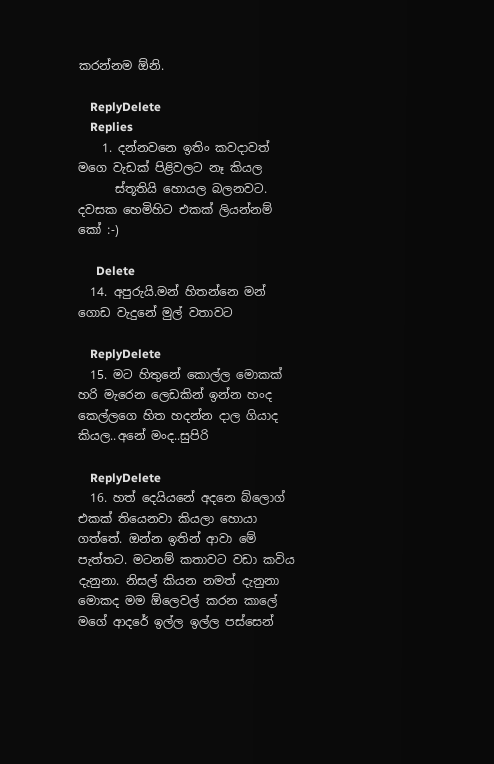කරන්නම ඕනි.

    ReplyDelete
    Replies
    1. දන්නවනෙ ඉතිං කවදාවත් මගෙ වැඩක් පිළිවලට නෑ කියල
      ස්තූතියි හොයල බලනවට. දවසක හෙමිහිට එකක් ලියන්නම් කෝ :-)

      Delete
  14. අපුරුයි.මන් හිතන්නෙ මන් ගොඩ වැදුනේ මුල් වතාවට

    ReplyDelete
  15. මට හිතුනේ කොල්ල මොකක් හරි මැරෙන ලෙඩකින් ඉන්න හංද කෙල්ලගෙ හිත හදන්න දාල ගියාද කියල..අනේ මංද..සුපිරි

    ReplyDelete
  16. හත් දෙයියනේ අදනෙ බ්ලොග් එකක් තියෙනවා කියලා හොයා ගත්තේ. ඔන්න ඉතින් ආවා මේ පැත්තට. මටනම් කතාවට වඩා කවිය දැනුනා. නිසල් කියන නමත් දැනුනා මොකද මම ඕලෙවල් කරන කාලේ මගේ ආදරේ ඉල්ල ඉල්ල පස්සෙන්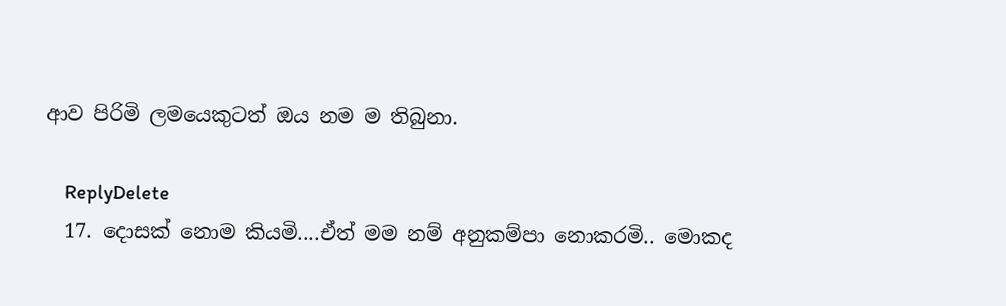ආව පිරිමි ලමයෙකුටත් ඔය නම ම තිබුනා.

    ReplyDelete
  17. දොසක් නොම කියමි....ඒත් මම නම් අනුකම්පා නොකරමි.. මොකද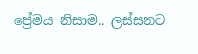ප්‍රේමය නිසාම.. ලස්සනට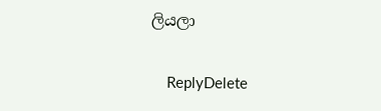ලියලා

    ReplyDelete